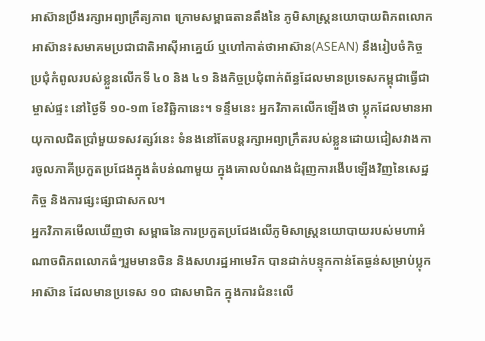អាស៊ានប្រឹងរក្សាអព្យាក្រឹត្យភាព ក្រោមសម្ពាធតានតឹងនៃ ភូមិសាស្រ្តនយោបាយពិភពលោក
អាស៊ាន៖សមាគមប្រជាជាតិអាស៊ីអាគ្នេយ៍ ឬហៅកាត់ថាអាស៊ាន(ASEAN) នឹងរៀបចំកិច្ចប្រជុំកំពូលរបស់ខ្លួនលើកទី ៤០ និង ៤១ និងកិច្ចប្រជុំពាក់ព័ន្ធដែលមានប្រទេសកម្ពុជាធ្វើជាម្ចាស់ផ្ទះ នៅថ្ងៃទី ១០-១៣ ខែវិឆ្ឆិកានេះ។ ទន្ទឹមនេះ អ្នកវិភាគលើកឡើងថា ប្លុកដែលមានអាយុកាលជិតប្រាំមួយទសវត្សរ៍នេះ ទំនងនៅតែបន្តរក្សាអព្យាក្រឹតរបស់ខ្លួនដោយជៀសវាងការចូលភាគីប្រកួតប្រជែងក្នុងតំបន់ណាមួយ ក្នុងគោលបំណងជំរុញការងើបឡើងវិញនៃសេដ្ឋកិច្ច និងការផ្សះផ្សាជាសកល។
អ្នកវិភាគមើលឃើញថា សម្ពាធនៃការប្រកួតប្រជែងលើភូមិសាស្រ្តនយោបាយរបស់មហាអំណាចពិភពលោកធំៗរួមមានចិន និងសហរដ្ឋអាមេរិក បានដាក់បន្ទុកកាន់តែធ្ងន់សម្រាប់ប្លុកអាស៊ាន ដែលមានប្រទេស ១០ ជាសមាជិក ក្នុងការជំនះលើ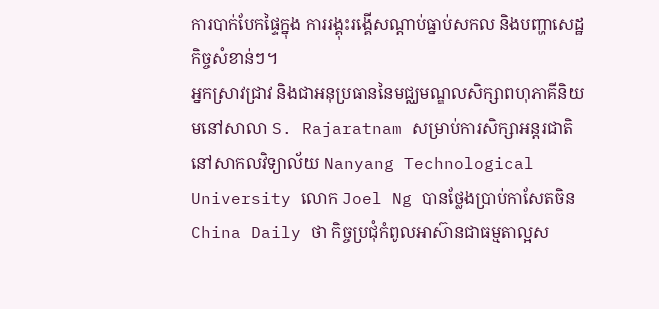ការបាក់បែកផ្ទៃក្នុង ការរង្គុះរង្គើសណ្តាប់ធ្នាប់សកល និងបញ្ហាសេដ្ឋកិច្ចសំខាន់ៗ។
អ្នកស្រាវជ្រាវ និងជាអនុប្រធាននៃមជ្ឈមណ្ឌលសិក្សាពហុភាគីនិយមនៅសាលា S. Rajaratnam សម្រាប់ការសិក្សាអន្តរជាតិនៅសាកលវិទ្យាល័យ Nanyang Technological University លោក Joel Ng បានថ្លែងប្រាប់កាសែតចិន China Daily ថា កិច្ចប្រជុំកំពូលអាស៊ានជាធម្មតាល្អស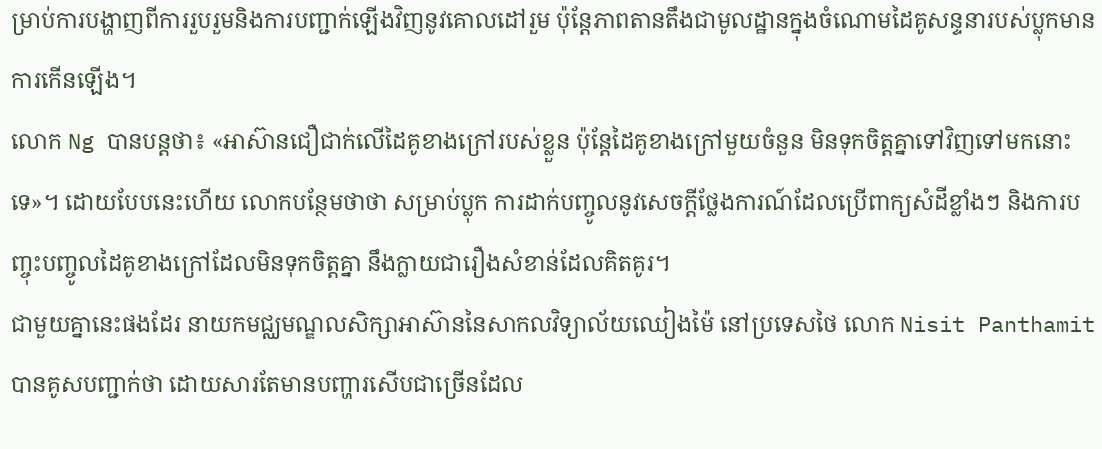ម្រាប់ការបង្ហាញពីការរួបរួមនិងការបញ្ជាក់ឡើងវិញនូវគោលដៅរួម ប៉ុន្តែភាពតានតឹងជាមូលដ្ឋានក្នុងចំណោមដៃគូសន្ទនារបស់ប្លុកមានការកើនឡើង។
លោក Ng បានបន្តថា៖ «អាស៊ានជឿជាក់លើដៃគូខាងក្រៅរបស់ខ្លួន ប៉ុន្តែដៃគូខាងក្រៅមួយចំនួន មិនទុកចិត្តគ្នាទៅវិញទៅមកនោះទេ»។ ដោយបែបនេះហើយ លោកបន្ថែមថាថា សម្រាប់ប្លុក ការដាក់បញ្ចូលនូវសេចក្តីថ្លែងការណ៍ដែលប្រើពាក្យសំដីខ្លាំងៗ និងការបញ្ចុះបញ្ចូលដៃគូខាងក្រៅដែលមិនទុកចិត្តគ្នា នឹងក្លាយជារឿងសំខាន់ដែលគិតគូរ។
ជាមួយគ្នានេះផងដែរ នាយកមជ្ឈមណ្ឌលសិក្សាអាស៊ាននៃសាកលវិទ្យាល័យឈៀងម៉ៃ នៅប្រទេសថៃ លោក Nisit Panthamit បានគូសបញ្ជាក់ថា ដោយសារតែមានបញ្ហារសើបជាច្រើនដែល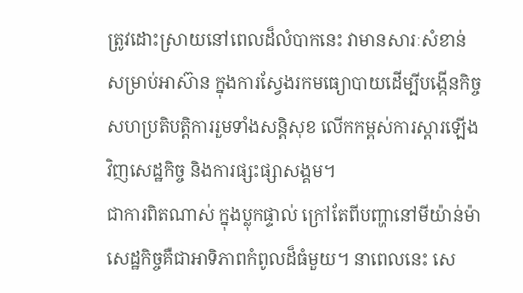ត្រូវដោះស្រាយនៅពេលដ៏លំបាកនេះ វាមានសារៈសំខាន់សម្រាប់អាស៊ាន ក្នុងការស្វែងរកមធ្យោបាយដើម្បីបង្កើនកិច្ចសហប្រតិបត្តិការរួមទាំងសន្តិសុខ លើកកម្ពស់ការស្តារឡើងវិញសេដ្ឋកិច្ច និងការផ្សះផ្សាសង្គម។
ជាការពិតណាស់ ក្នុងប្លុកផ្ទាល់ ក្រៅតែពីបញ្ហានៅមីយ៉ាន់ម៉ា សេដ្ឋកិច្ចគឺជាអាទិភាពកំពូលដ៏ធំមួយ។ នាពេលនេះ សេ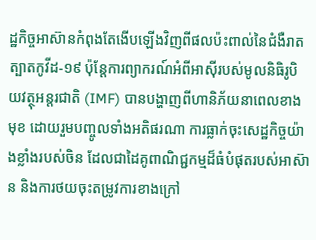ដ្ឋកិច្ចអាស៊ានកំពុងតែងើបឡើងវិញពីផលប៉ះពាល់នៃជំងឺរាតត្បាតកូវីដ-១៩ ប៉ុន្តែការព្យាករណ៍អំពីអាស៊ីរបស់មូលនិធិរូបិយវត្ថុអន្តរជាតិ (IMF) បានបង្ហាញពីហានិភ័យនាពេលខាងមុខ ដោយរួមបញ្ចូលទាំងអតិផរណា ការធ្លាក់ចុះសេដ្ឋកិច្ចយ៉ាងខ្លាំងរបស់ចិន ដែលជាដៃគូពាណិជ្ជកម្មដ៏ធំបំផុតរបស់អាស៊ាន និងការថយចុះតម្រូវការខាងក្រៅ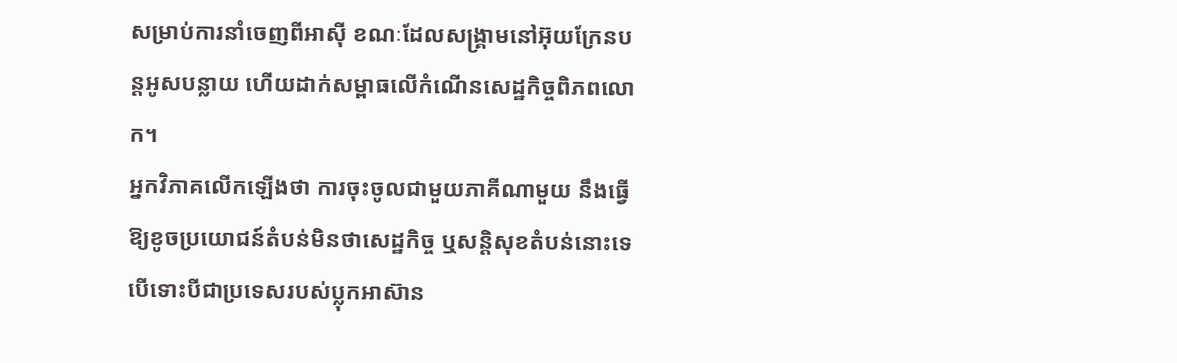សម្រាប់ការនាំចេញពីអាស៊ី ខណៈដែលសង្រ្គាមនៅអ៊ុយក្រែនបន្តអូសបន្លាយ ហើយដាក់សម្ពាធលើកំណើនសេដ្ឋកិច្ចពិភពលោក។
អ្នកវិភាគលើកឡើងថា ការចុះចូលជាមួយភាគីណាមួយ នឹងធ្វើឱ្យខូចប្រយោជន៍តំបន់មិនថាសេដ្ឋកិច្ច ឬសន្តិសុខតំបន់នោះទេ បើទោះបីជាប្រទេសរបស់ប្លុកអាស៊ាន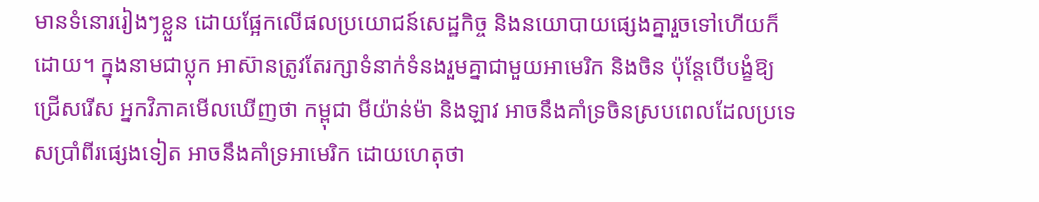មានទំនោររៀងៗខ្លួន ដោយផ្អែកលើផលប្រយោជន៍សេដ្ឋកិច្ច និងនយោបាយផ្សេងគ្នារួចទៅហើយក៏ដោយ។ ក្នុងនាមជាប្លុក អាស៊ានត្រូវតែរក្សាទំនាក់ទំនងរួមគ្នាជាមួយអាមេរិក និងចិន ប៉ុន្តែបើបង្ខំឱ្យជ្រើសរើស អ្នកវិភាគមើលឃើញថា កម្ពុជា មីយ៉ាន់ម៉ា និងឡាវ អាចនឹងគាំទ្រចិនស្របពេលដែលប្រទេសប្រាំពីរផ្សេងទៀត អាចនឹងគាំទ្រអាមេរិក ដោយហេតុថា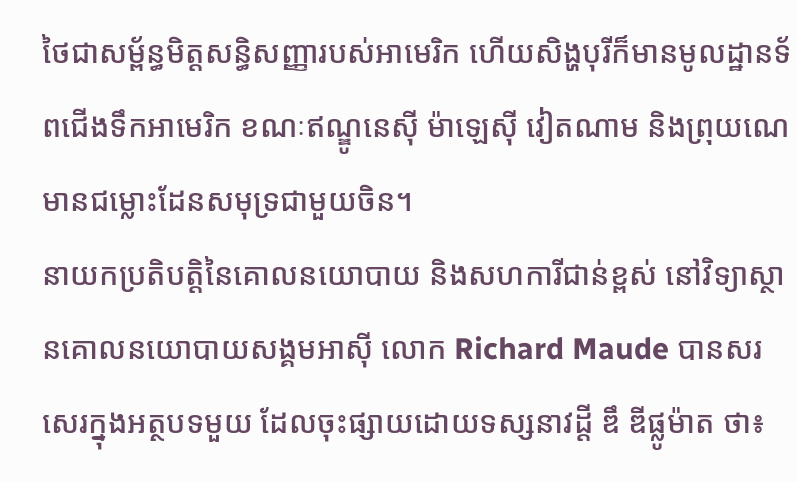ថៃជាសម្ព័ន្ធមិត្តសន្ធិសញ្ញារបស់អាមេរិក ហើយសិង្ហបុរីក៏មានមូលដ្ឋានទ័ពជើងទឹកអាមេរិក ខណៈឥណ្ឌូនេស៊ី ម៉ាឡេស៊ី វៀតណាម និងព្រុយណេ មានជម្លោះដែនសមុទ្រជាមួយចិន។
នាយកប្រតិបត្តិនៃគោលនយោបាយ និងសហការីជាន់ខ្ពស់ នៅវិទ្យាស្ថានគោលនយោបាយសង្គមអាស៊ី លោក Richard Maude បានសរសេរក្នុងអត្ថបទមួយ ដែលចុះផ្សាយដោយទស្សនាវដ្តី ឌឹ ឌីផ្លូម៉ាត ថា៖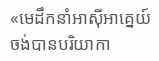«មេដឹកនាំអាស៊ីអាគ្នេយ៍ចង់បានបរិយាកា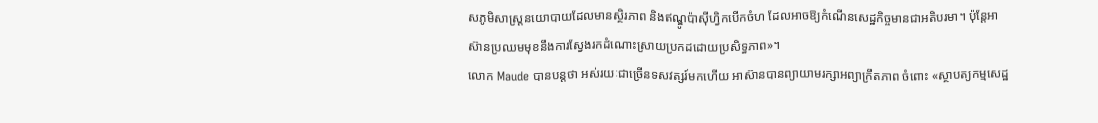សភូមិសាស្ត្រនយោបាយដែលមានស្ថិរភាព និងឥណ្ឌូប៉ាស៊ីហ្វិកបើកចំហ ដែលអាចឱ្យកំណើនសេដ្ឋកិច្ចមានជាអតិបរមា។ ប៉ុន្តែអាស៊ានប្រឈមមុខនឹងការស្វែងរកដំណោះស្រាយប្រកដដោយប្រសិទ្ធភាព»។
លោក Maude បានបន្តថា អស់រយៈជាច្រើនទសវត្សរ៍មកហើយ អាស៊ានបានព្យាយាមរក្សាអព្យាក្រឹតភាព ចំពោះ «ស្ថាបត្យកម្មសេដ្ឋ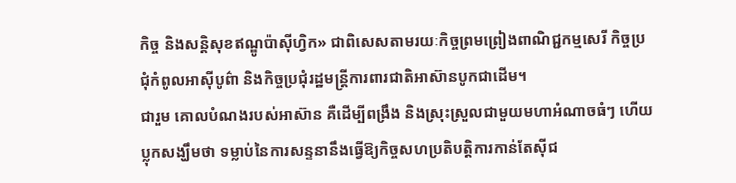កិច្ច និងសន្តិសុខឥណ្ឌូប៉ាស៊ីហ្វិក» ជាពិសេសតាមរយៈកិច្ចព្រមព្រៀងពាណិជ្ជកម្មសេរី កិច្ចប្រជុំកំពូលអាស៊ីបូព៌ា និងកិច្ចប្រជុំរដ្ឋមន្ត្រីការពារជាតិអាស៊ានបូកជាដើម។
ជារួម គោលបំណងរបស់អាស៊ាន គឺដើម្បីពង្រឹង និងស្រុះស្រួលជាមួយមហាអំណាចធំៗ ហើយប្លុកសង្ឃឹមថា ទម្លាប់នៃការសន្ទនានឹងធ្វើឱ្យកិច្ចសហប្រតិបត្តិការកាន់តែស៊ីជ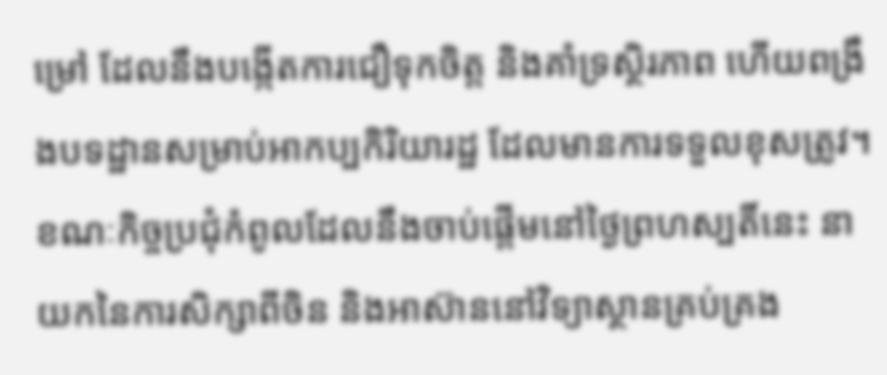ម្រៅ ដែលនឹងបង្កើតការជឿទុកចិត្ត និងគាំទ្រស្ថិរភាព ហើយពង្រឹងបទដ្ឋានសម្រាប់អាកប្បកិរិយារដ្ឋ ដែលមានការទទួលខុសត្រូវ។
ខណៈកិច្ចប្រជុំកំពូលដែលនឹងចាប់ផ្ដើមនៅថ្ងៃព្រហស្បតិ៍នេះ នាយកនៃការសិក្សាពីចិន និងអាស៊ាននៅវិទ្យាស្ថានគ្រប់គ្រង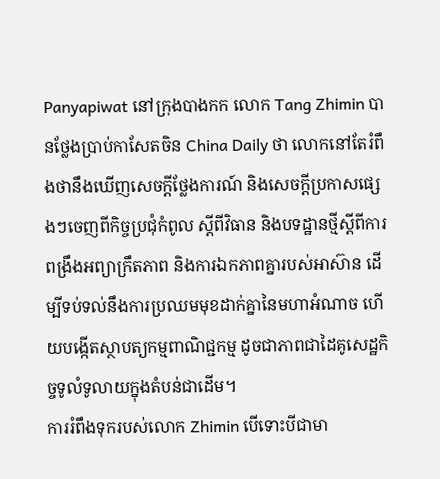Panyapiwat នៅក្រុងបាងកក លោក Tang Zhimin បានថ្លែងប្រាប់កាសែតចិន China Daily ថា លោកនៅតែរំពឹងថានឹងឃើញសេចក្តីថ្លែងការណ៍ និងសេចក្តីប្រកាសផ្សេងៗចេញពីកិច្ចប្រជុំកំពូល ស្តីពីវិធាន និងបទដ្ឋានថ្មីស្តីពីការពង្រឹងអព្យាក្រឹតភាព និងការឯកភាពគ្នារបស់អាស៊ាន ដើម្បីទប់ទល់នឹងការប្រឈមមុខដាក់គ្នានៃមហាអំណាច ហើយបង្កើតស្ថាបត្យកម្មពាណិជ្ជកម្ម ដូចជាភាពជាដៃគូសេដ្ឋកិច្ចទូលំទូលាយក្នុងតំបន់ជាដើម។
ការរំពឹងទុករបស់លោក Zhimin បើទោះបីជាមា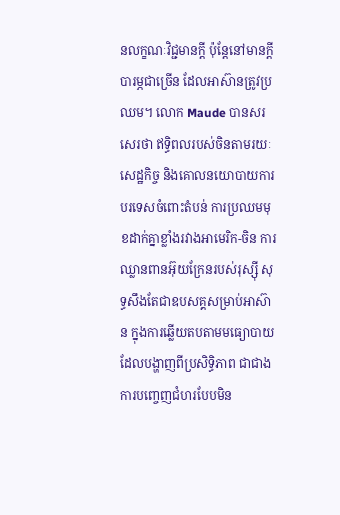នលក្ខណៈវិជ្ជមានក្ដី ប៉ុន្តែនៅមានក្ដីបារម្ភជាច្រើន ដែលអាស៊ានត្រូវប្រឈម។ លោក Maude បានសរសេរថា ឥទ្ធិពលរបស់ចិនតាមរយៈសេដ្ឋកិច្ច និងគោលនយោបាយការបរទេសចំពោះតំបន់ ការប្រឈមមុខដាក់គ្នាខ្លាំងរវាងអាមេរិក-ចិន ការឈ្លានពានអ៊ុយក្រែនរបស់រុស្ស៊ី សុទ្ធសឹងតែជាឧបសគ្គសម្រាប់អាស៊ាន ក្នុងការឆ្លើយតបតាមមធ្យោបាយដែលបង្ហាញពីប្រសិទ្ធិភាព ជាជាងការបញ្ចេញជំហរបែបមិន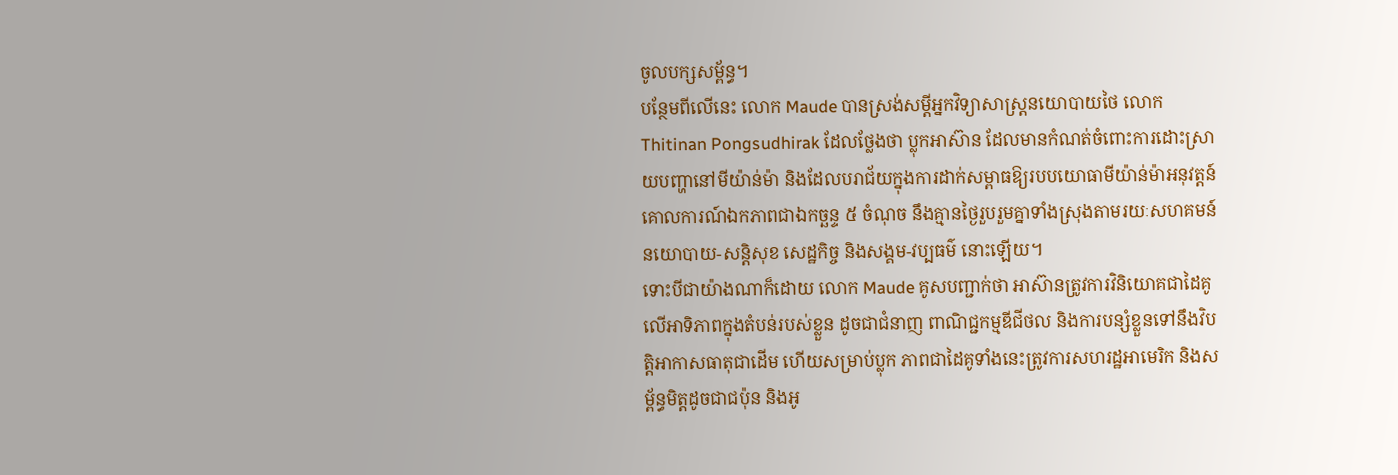ចូលបក្សសម្ព័ន្ធ។
បន្ថែមពីលើនេះ លោក Maude បានស្រង់សម្ដីអ្នកវិទ្យាសាស្រ្តនយោបាយថៃ លោក Thitinan Pongsudhirak ដែលថ្លែងថា ប្លុកអាស៊ាន ដែលមានកំណត់ចំពោះការដោះស្រាយបញ្ហានៅមីយ៉ាន់ម៉ា និងដែលបរាជ័យក្នុងការដាក់សម្ពាធឱ្យរបបយោធាមីយ៉ាន់ម៉ាអនុវត្តន៍គោលការណ៍ឯកភាពជាឯកច្ឆន្ទ ៥ ចំណុច នឹងគ្មានថ្ងៃរួបរួមគ្នាទាំងស្រុងតាមរយៈសហគមន៍នយោបាយ-សន្តិសុខ សេដ្ឋកិច្ច និងសង្គម-វប្បធម៌ នោះឡើយ។
ទោះបីជាយ៉ាងណាក៏ដោយ លោក Maude គូសបញ្ជាក់ថា អាស៊ានត្រូវការវិនិយោគជាដៃគូលើអាទិភាពក្នុងតំបន់របស់ខ្លួន ដូចជាជំនាញ ពាណិជ្ជកម្មឌីជីថល និងការបន្សំខ្លួនទៅនឹងវិបត្តិអាកាសធាតុជាដើម ហើយសម្រាប់ប្លុក ភាពជាដៃគូទាំងនេះត្រូវការសហរដ្ឋអាមេរិក និងសម្ព័ន្ធមិត្តដូចជាជប៉ុន និងអូ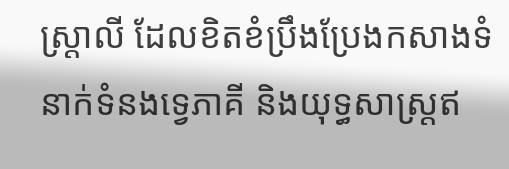ស្ត្រាលី ដែលខិតខំប្រឹងប្រែងកសាងទំនាក់ទំនងទ្វេភាគី និងយុទ្ធសាស្ត្រឥ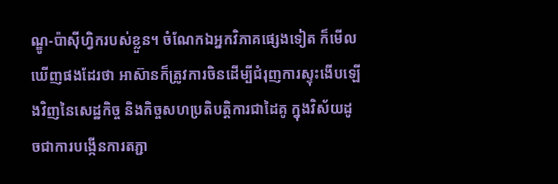ណ្ឌូ-ប៉ាស៊ីហ្វិករបស់ខ្លួន។ ចំណែកឯអ្នកវិភាគផ្សេងទៀត ក៏មើលឃើញផងដែរថា អាស៊ានក៏ត្រូវការចិនដើម្បីជំរុញការស្ទុះងើបឡើងវិញនៃសេដ្ឋកិច្ច និងកិច្ចសហប្រតិបត្តិការជាដៃគូ ក្នុងវិស័យដូចជាការបង្កើនការតភ្ជា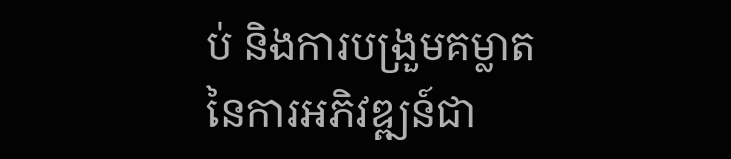ប់ និងការបង្រួមគម្លាតនៃការអភិវឌ្ឍន៍ជា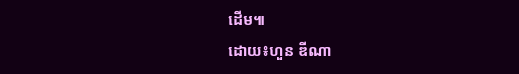ដើម៕
ដោយ៖ហួន ឌីណា